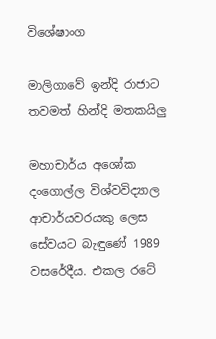විශේෂාංග

මාලිගාවේ ඉන්දි රාජාට තවමත් හින්දි මතකයිලු

මහාචාර්ය අශෝක දංගොල්ල විශ්වවිද්‍යාල ආචාර්යවරයකු ලෙස සේවයට බැඳුණේ 1989 වසරේදීය. එකල රටේ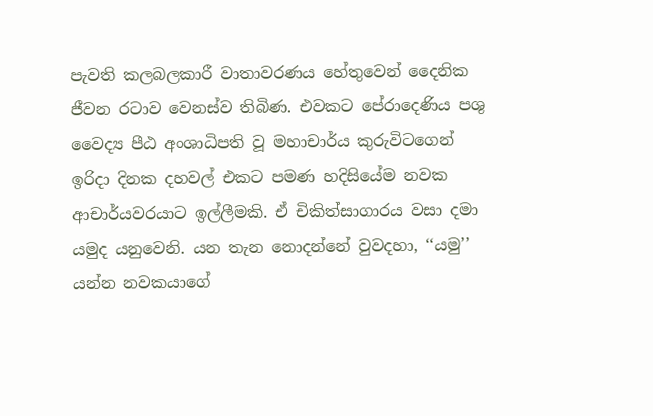පැවති කලබලකාරී වාතාවරණය හේතුවෙන් දෛනික ජීවන රටාව වෙනස්ව තිබිණ. එවකට පේරාදෙණිය පශු වෛද්‍ය පීඨ අංශාධිපති වූ මහාචාර්ය කුරුවිටගෙන් ඉරිදා දිනක දහවල් එකට පමණ හදිසියේම නවක ආචාර්යවරයාට ඉල්ලීමකි. ඒ චිකිත්සාගාරය වසා දමා යමුද යනුවෙනි. යන තැන නොදන්නේ වුවදහා, ‘‘යමු’’ යන්න නවකයාගේ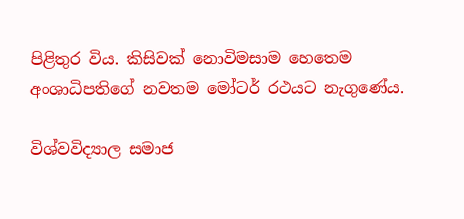පිළිතුර විය. කිසිවක් නොවිමසාම හෙතෙම අංශාධිපතිගේ නවතම මෝටර් රථයට නැගුණේය.

විශ්වවිද්‍යාල සමාජ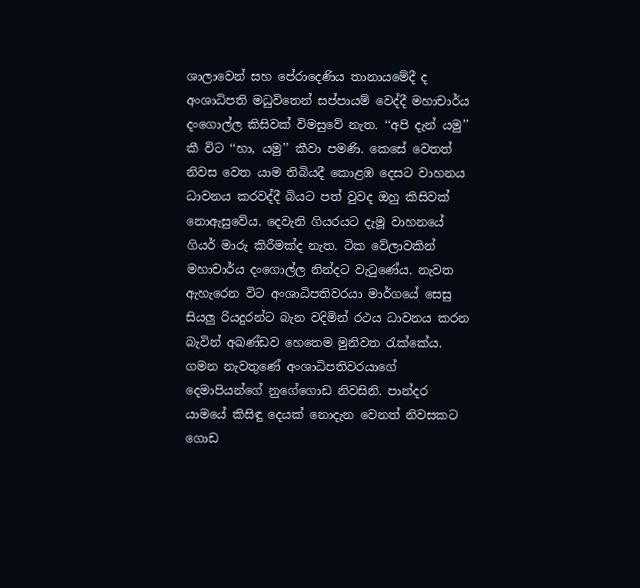ශාලාවෙන් සහ පේරාදෙණිය තානායමේදී ද අංශාධිපති මධුවිතෙන් සප්පායම් වෙද්දී මහාචාර්ය දංගොල්ල කිසිවක් විමසුවේ නැත. ‘‘අපි දැන් යමු’’ කී විට ‘‘හා, යමු’’ කීවා පමණි. කෙසේ වෙතත් නිවස වෙත යාම තිබියදී කොළඹ දෙසට වාහනය ධාවනය කරවද්දී බියට පත් වුවද ඔහු කිසිවක් නොඇසුවේය. දෙවැනි ගියරයට දැමූ වාහනයේ ගියර් මාරු කිරීමක්ද නැත. ටික වේලාවකින් මහාචාර්ය දංගොල්ල නින්දට වැටුණේය. නැවත ඇහැරෙන විට අංශාධිපතිවරයා මාර්ගයේ සෙසු සියලු රියදුරන්ට බැන වදිමින් රථය ධාවනය කරන බැවින් අඛණ්ඩව හෙතෙම මුනිවත රැක්කේය. ගමන නැවතුණේ අංශාධිපතිවරයාගේ දෙමාපියන්ගේ නුගේගොඩ නිවසිනි. පාන්දර යාමයේ කිසිඳු දෙයක් නොදැන වෙනත් නිවසකට ගොඩ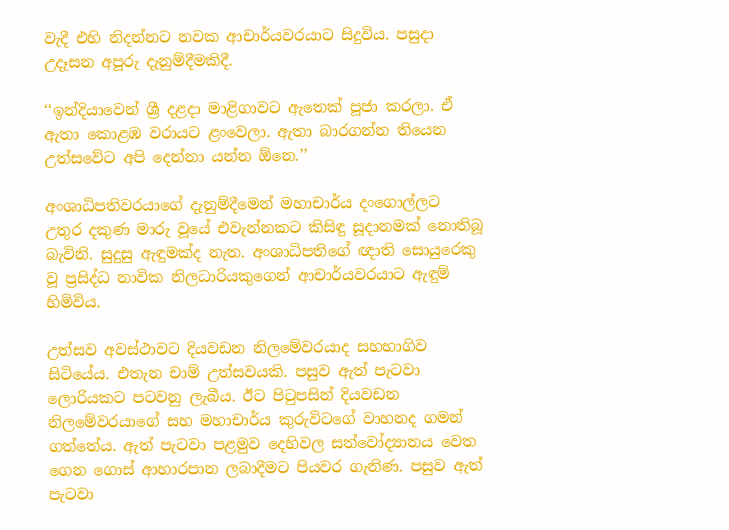වැදී එහි නිදන්නට නවක ආචාර්යවරයාට සිදුවිය. පසුදා උදෑසන අපූරු දැනුම්දීමකිදී.

‘‘ඉන්දියාවෙන් ශ්‍රී දළදා මාළිගාවට ඇතෙක් පූජා කරලා. ඒ ඇතා කොළඹ වරායට ළංවෙලා. ඇතා බාරගන්න තියෙන උත්සවේට අපි දෙන්නා යන්න ඕනෙ.’’

අංශාධිපතිවරයාගේ දැනුම්දීමෙන් මහාචාර්ය දංගොල්ලට උතුර දකුණ මාරු වූයේ එවැන්නකට කිසිඳු සූදානමක් නොතිබූ බැවිනි. සුදුසු ඇඳුමක්ද නැත. අංශාධිපතිගේ ඥාති සොයුරෙකු වූ ප්‍රසිද්ධ නාවික නිලධාරියකුගෙන් ආචාර්යවරයාට ඇඳුම් හිමිවිය.

උත්සව අවස්ථාවට දියවඩන නිලමේවරයාද සහභාගිව සිටියේය. එතැන චාම් උත්සවයකි. පසුව ඇත් පැටවා ලොරියකට පටවනු ලැබීය. ඊට පිටුපසින් දියවඩන නිලමේවරයාගේ සහ මහාචාර්ය කුරුවිටගේ වාහනද ගමන් ගත්තේය. ඇත් පැටවා පළමුව දෙහිවල සත්වෝද්‍යානය වෙත ගෙන ගොස් ආහාරපාන ලබාදීමට පියවර ගැනිණ. පසුව ඇත් පැටවා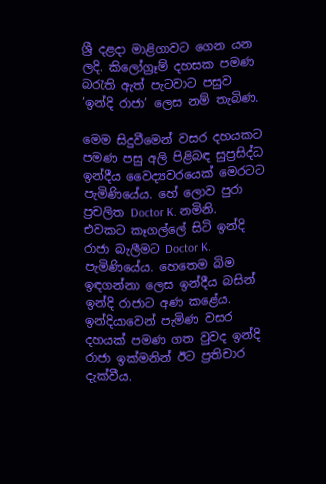ශ්‍රී දළදා මාළිගාවට ගෙන යන ලදි. කිලෝග්‍රෑම් දහසක පමණ බරැති ඇත් පැටවාට පසුව ‘ඉන්දි රාජා’ ලෙස නම් තැබිණ.

මෙම සිදුවීමෙන් වසර දහයකට පමණ පසු අලි පිළිබඳ සුප්‍රසිද්ධ ඉන්දීය වෛද්‍යවරයෙක් මෙරටට පැමිණියේය. හේ ලොව පුරා ප්‍රචලිත Doctor K. නමිනි. එවකට කෑගල්ලේ සිටි ඉන්දි රාජා බැලීමට Doctor K. පැමිණියේය. හෙතෙම බිම ඉඳගන්නා ලෙස ඉන්දීය බසින් ඉන්දි රාජාට අණ කළේය. ඉන්දියාවෙන් පැමිණ වසර දහයක් පමණ ගත වුවද ඉන්දි රාජා ඉක්මනින් ඊට ප්‍රතිචාර දැක්වීය.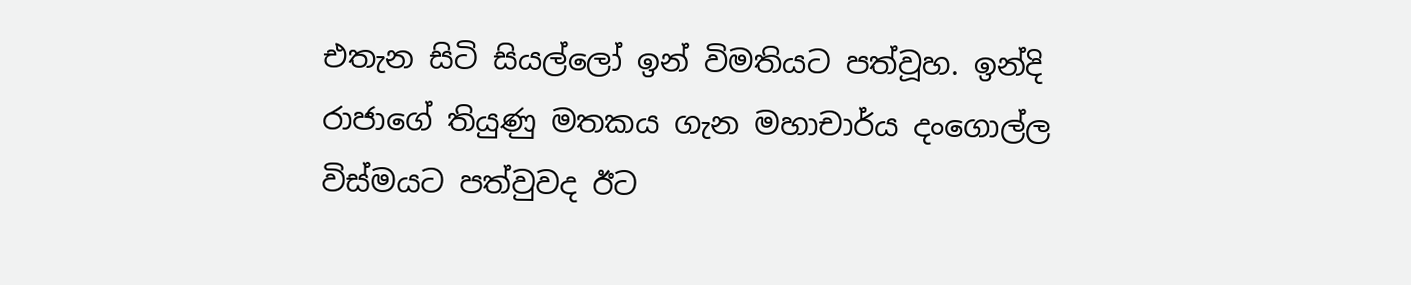එතැන සිටි සියල්ලෝ ඉන් විමතියට පත්වූහ. ඉන්දි රාජාගේ තියුණු මතකය ගැන මහාචාර්ය දංගොල්ල විස්මයට පත්වුවද ඊට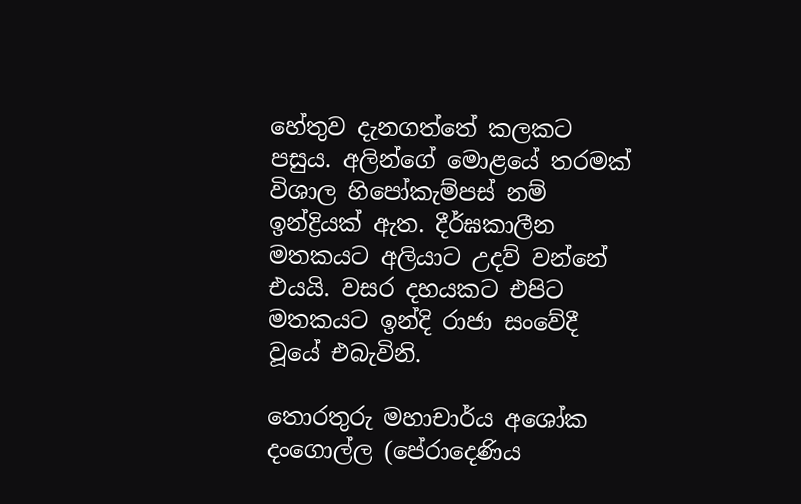හේතුව දැනගත්තේ කලකට පසුය. අලින්ගේ මොළයේ තරමක් විශාල හිපෝකැම්පස් නම් ඉන්ද්‍රියක් ඇත. දීර්ඝකාලීන මතකයට අලියාට උදව් වන්නේ එයයි. වසර දහයකට එපිට මතකයට ඉන්දි රාජා සංවේදී වූයේ එබැවිනි.

තොරතුරු මහාචාර්ය අශෝක දංගොල්ල (පේරාදෙණිය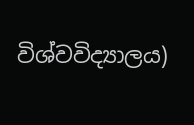විශ්වවිද්‍යාලය)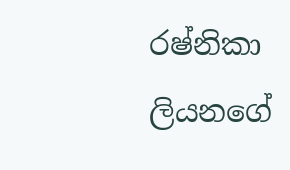රෂ්නිකා ලියනගේ